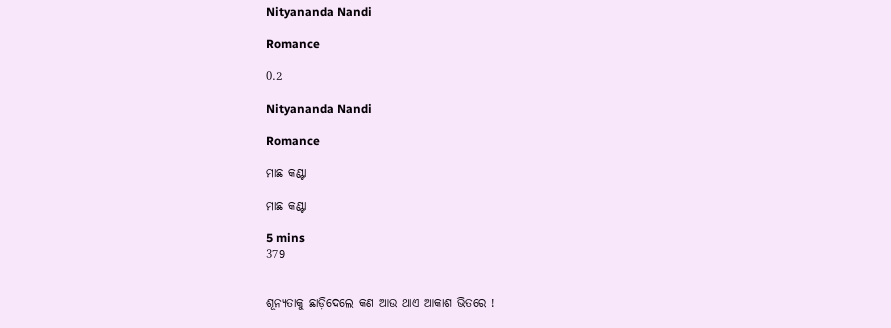Nityananda Nandi

Romance

0.2

Nityananda Nandi

Romance

ମାଛ କଣ୍ଟା

ମାଛ କଣ୍ଟା

5 mins
379


ଶୂନ୍ୟତାକୁ ଛାଡ଼ିଦେଲେ କଣ ଆଉ ଥାଏ ଆକାଶ ଭିତରେ !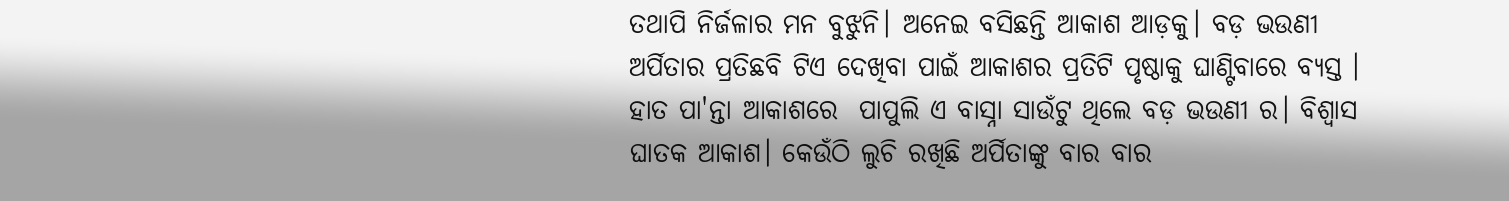ତଥାପି ନିର୍ଜଳାର ମନ ବୁଝୁନି। ଅନେଇ ବସିଛନ୍ତି ଆକାଶ ଆଡ଼କୁ। ବଡ଼ ଭଉଣୀ ଅର୍ପିତାର ପ୍ରତିଛବି ଟିଏ ଦେଖିବା ପାଇଁ ଆକାଶର ପ୍ରତିଟି ପୃଷ୍ଠାକୁ ଘାଣ୍ଟିବାରେ ବ୍ୟସ୍ତ । ହାତ ପା'ନ୍ତା ଆକାଶରେ  ପାପୁଲି ଏ ବାସ୍ନା ସାଉଁଟୁ ଥିଲେ ବଡ଼ ଭଉଣୀ ର। ବିଶ୍ୱାସ ଘାତକ ଆକାଶ। କେଉଁଠି ଲୁଚି ରଖିଛି ଅର୍ପିତାଙ୍କୁ ବାର ବାର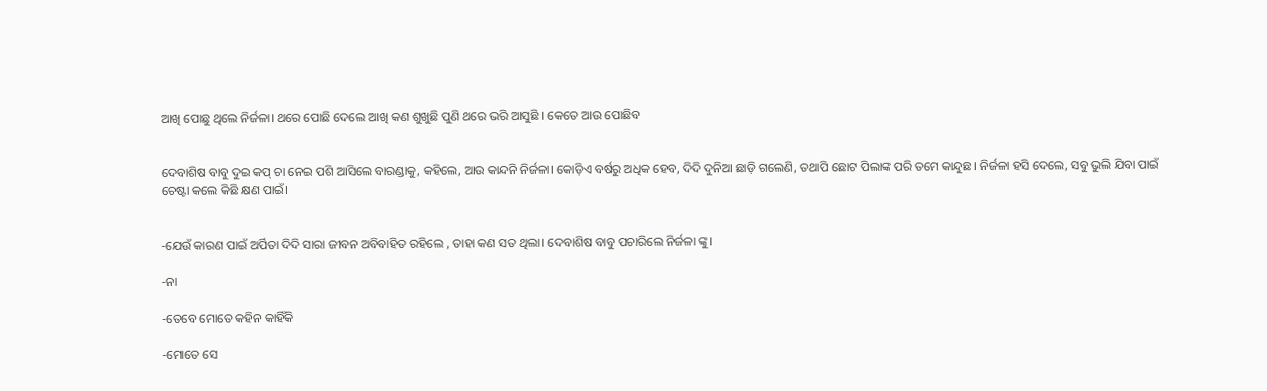ଆଖି ପୋଛୁ ଥିଲେ ନିର୍ଜଳା। ଥରେ ପୋଛି ଦେଲେ ଆଖି କଣ ଶୁଖୁଛି ପୁଣି ଥରେ ଭରି ଆସୁଛି । କେତେ ଆଉ ପୋଛିବ


ଦେବାଶିଷ ବାବୁ ଦୁଇ କପ୍ ଚା ନେଇ ପଶି ଆସିଲେ ବାରଣ୍ଡାକୁ, କହିଲେ, ଆଉ କାନ୍ଦନି ନିର୍ଜଳା। କୋଡ଼ିଏ ବର୍ଷରୁ ଅଧିକ ହେବ, ଦିଦି ଦୁନିଆ ଛାଡ଼ି ଗଲେଣି, ତଥାପି ଛୋଟ ପିଲାଙ୍କ ପରି ତମେ କାନ୍ଦୁଛ। ନିର୍ଜଳା ହସି ଦେଲେ, ସବୁ ଭୁଲି ଯିବା ପାଇଁ ଚେଷ୍ଟା କଲେ କିଛି କ୍ଷଣ ପାଇଁ।


-ଯେଉଁ କାରଣ ପାଇଁ ଅର୍ପିତା ଦିଦି ସାରା ଜୀବନ ଅବିବାହିତ ରହିଲେ , ତାହା କଣ ସତ ଥିଲା। ଦେବାଶିଷ ବାବୁ ପଚାରିଲେ ନିର୍ଜଳା ଙ୍କୁ।

-ନା

-ତେବେ ମୋତେ କହିନ କାହିଁକି

-ମୋତେ ସେ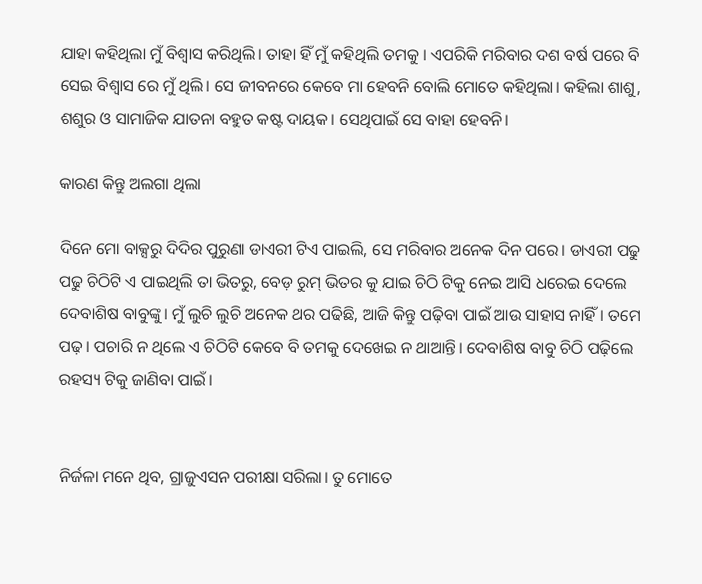ଯାହା କହିଥିଲା ମୁଁ ବିଶ୍ୱାସ କରିଥିଲି। ତାହା ହିଁ ମୁଁ କହିଥିଲି ତମକୁ । ଏପରିକି ମରିବାର ଦଶ ବର୍ଷ ପରେ ବି ସେଇ ବିଶ୍ୱାସ ରେ ମୁଁ ଥିଲି। ସେ ଜୀବନରେ କେବେ ମା ହେବନି ବୋଲି ମୋତେ କହିଥିଲା। କହିଲା ଶାଶୁ, ଶଶୁର ଓ ସାମାଜିକ ଯାତନା ବହୁତ କଷ୍ଟ ଦାୟକ। ସେଥିପାଇଁ ସେ ବାହା ହେବନି।

କାରଣ କିନ୍ତୁ ଅଲଗା ଥିଲା

ଦିନେ ମୋ ବାକ୍ସରୁ ଦିଦିର ପୁରୁଣା ଡାଏରୀ ଟିଏ ପାଇଲି, ସେ ମରିବାର ଅନେକ ଦିନ ପରେ। ଡାଏରୀ ପଢୁ ପଢୁ ଚିଠିଟି ଏ ପାଇଥିଲି ତା ଭିତରୁ, ବେଡ଼ ରୁମ୍ ଭିତର କୁ ଯାଇ ଚିଠି ଟିକୁ ନେଇ ଆସି ଧରେଇ ଦେଲେ ଦେବାଶିଷ ବାବୁଙ୍କୁ। ମୁଁ ଲୁଚି ଲୁଚି ଅନେକ ଥର ପଢିଛି, ଆଜି କିନ୍ତୁ ପଢ଼ିବା ପାଇଁ ଆଉ ସାହାସ ନାହିଁ। ତମେ ପଢ଼। ପଚାରି ନ ଥିଲେ ଏ ଚିଠିଟି କେବେ ବି ତମକୁ ଦେଖେଇ ନ ଥାଆନ୍ତି। ଦେବାଶିଷ ବାବୁ ଚିଠି ପଢ଼ିଲେ ରହସ୍ୟ ଟିକୁ ଜାଣିବା ପାଇଁ।


ନିର୍ଜଳା ମନେ ଥିବ, ଗ୍ରାଜୁଏସନ ପରୀକ୍ଷା ସରିଲା। ତୁ ମୋତେ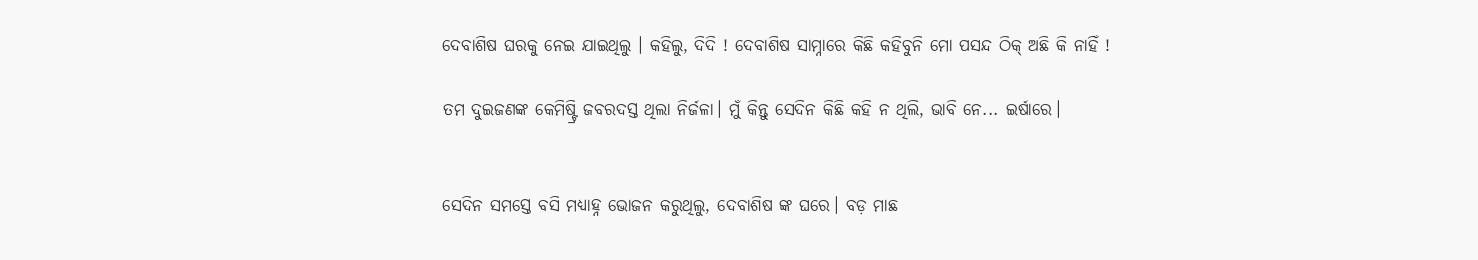ଦେବାଶିଷ ଘରକୁ ନେଇ ଯାଇଥିଲୁ । କହିଲୁ, ଦିଦି ! ଦେବାଶିଷ ସାମ୍ନାରେ କିଛି କହିବୁନି ମୋ ପସନ୍ଦ ଠିକ୍ ଅଛି କି ନାହିଁ !

ତମ ଦୁଇଜଣଙ୍କ କେମିଷ୍ଟ୍ରି ଜବରଦସ୍ତ ଥିଲା ନିର୍ଜଳା। ମୁଁ କିନ୍ତୁ ସେଦିନ କିଛି କହି ନ ଥିଲି, ଭାବି ନେ... ଇର୍ଷାରେ।


ସେଦିନ ସମସ୍ତେ ବସି ମଧ୍ୟାହ୍ନ ଭୋଜନ କରୁଥିଲୁ, ଦେବାଶିଷ ଙ୍କ ଘରେ। ବଡ଼ ମାଛ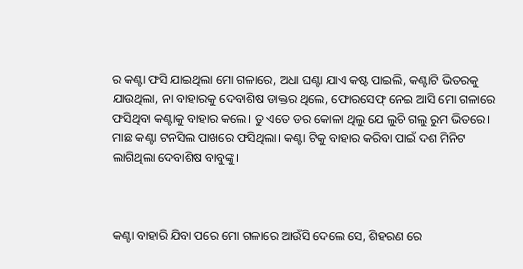ର କଣ୍ଟା ଫସି ଯାଇଥିଲା ମୋ ଗଳାରେ, ଅଧା ଘଣ୍ଟା ଯାଏ କଷ୍ଟ ପାଇଲି, କଣ୍ଟାଟି ଭିତରକୁ ଯାଉଥିଲା, ନା ବାହାରକୁ ଦେବାଶିଷ ଡାକ୍ତର ଥିଲେ, ଫୋରସେଫ୍ ନେଇ ଆସି ମୋ ଗଳାରେ ଫସିଥିବା କଣ୍ଟାକୁ ବାହାର କଲେ। ତୁ ଏତେ ଡର କୋଳା ଥିଲୁ ଯେ ଲୁଚି ଗଲୁ ରୁମ ଭିତରେ। ମାଛ କଣ୍ଟା ଟନସିଲ ପାଖରେ ଫସିଥିଲା। କଣ୍ଟା ଟିକୁ ବାହାର କରିବା ପାଇଁ ଦଶ ମିନିଟ ଲାଗିଥିଲା ଦେବାଶିଷ ବାବୁଙ୍କୁ।



କଣ୍ଟା ବାହାରି ଯିବା ପରେ ମୋ ଗଳାରେ ଆଉଁସି ଦେଲେ ସେ, ଶିହରଣ ରେ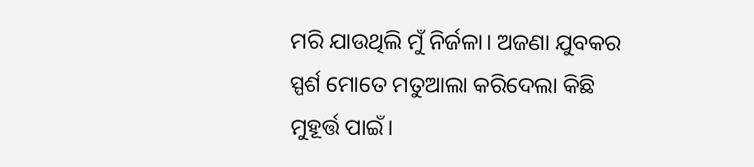ମରି ଯାଉଥିଲି ମୁଁ ନିର୍ଜଳା। ଅଜଣା ଯୁବକର ସ୍ପର୍ଶ ମୋତେ ମତୁଆଲା କରିଦେଲା କିଛି ମୁହୂର୍ତ୍ତ ପାଇଁ।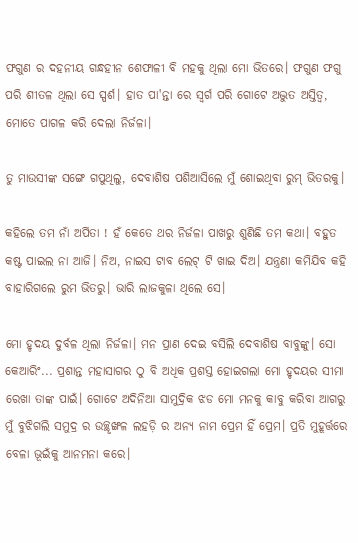ଫଗୁଣ ର ଦହନୀୟ ଗନ୍ଧହୀନ ଶେଫାଳୀ ବି ମହକୁ ଥିଲା ମୋ ଭିତରେ। ଫଗୁଣ ଫଗୁ ପରି ଶୀତଳ ଥିଲା ସେ ସ୍ପର୍ଶ। ହାତ ପା'ନ୍ତା ରେ ସ୍ବର୍ଗ ପରି ଗୋଟେ ଅଦ୍ଭୁତ ଅସ୍ତିତ୍ବ, ମୋତେ ପାଗଳ କରି ଦେଲା ନିର୍ଜଳା।

ତୁ ମାଉସୀଙ୍କ ସଙ୍ଗେ ଗପୁଥିଲୁ, ଦେବାଶିଷ ପଶିଆସିଲେ ମୁଁ ଶୋଇଥିବା ରୁମ୍ ଭିତରକୁ।

କହିଲେ ତମ ନାଁ ଅର୍ପିତା ! ହଁ କେତେ ଥର ନିର୍ଜଳା ପାଖରୁ ଶୁଣିଛି ତମ କଥା। ବହୁତ କଷ୍ଟ ପାଇଲ ନା ଆଜି। ନିଅ, ନାଇସ ଟାବ ଲେଟ୍ ଟି ଖାଇ ଦିଅ। ଯନ୍ତ୍ରଣା କମିଯିବ କହି ବାହାରିଗଲେ ରୁମ ଭିତରୁ। ଭାରି ଲାଜକୁଳା ଥିଲେ ସେ।

ମୋ ହୃଦୟ ଦୁର୍ବଳ ଥିଲା ନିର୍ଜଳା। ମନ ପ୍ରାଣ ଦେଇ ବସିଲି ଦେବାଶିଷ ବାବୁଙ୍କୁ। ସୋ କେଆରିଂ... ପ୍ରଶାନ୍ତ ମହାସାଗର ଠୁ ବି ଅଧିକ ପ୍ରଶସ୍ତ ହୋଇଗଲା ମୋ ହୃଦୟର ସୀମା ରେଖା ତାଙ୍କ ପାଇଁ। ଗୋଟେ ଅଦିନିଆ ସାମୁଦ୍ରିକ ଝଡ ମୋ ମନକୁ କାବୁ କରିବା ଆଗରୁ ମୁଁ ବୁଝିଗଲି ସମୁଦ୍ର ର ଉଚ୍ଛୃଙ୍ଖଳ ଲହଡ଼ି ର ଅନ୍ୟ ନାମ ପ୍ରେମ ହିଁ ପ୍ରେମ। ପ୍ରତି ମୁହୂର୍ତ୍ତରେ ବେଳା ଭୂଇଁକୁ ଆନମନା କରେ।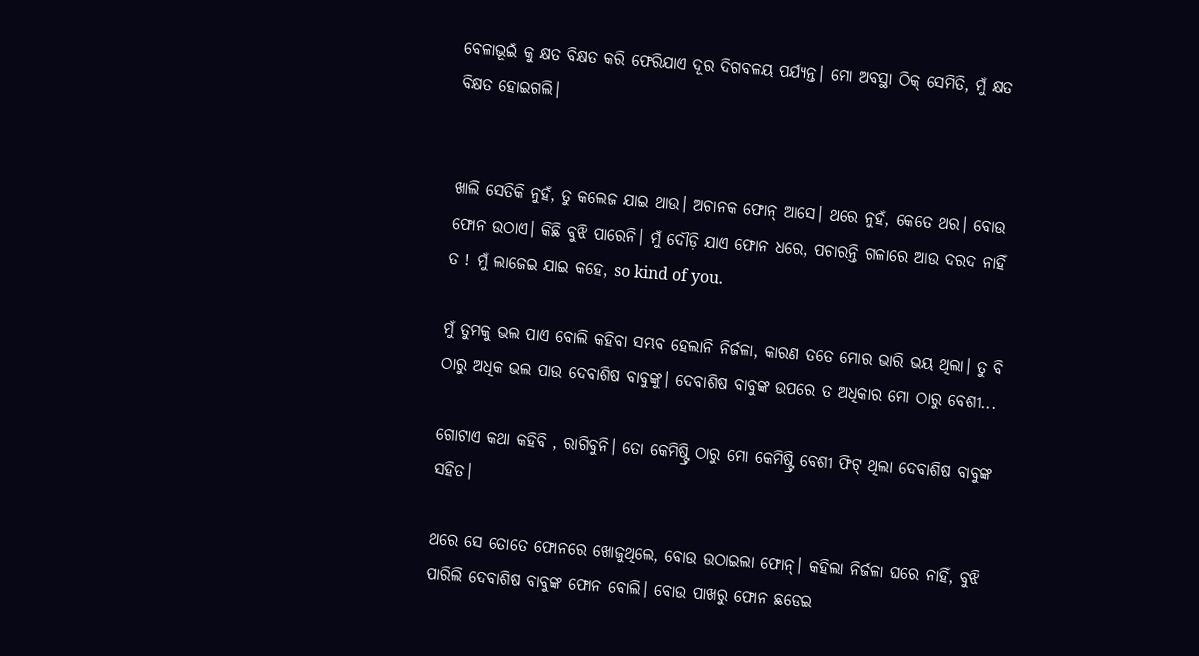ବେଳାଭୂଇଁ କୁ କ୍ଷତ ବିକ୍ଷତ କରି ଫେରିଯାଏ ଦୂର ଦିଗବଳୟ ପର୍ଯ୍ୟନ୍ତ। ମୋ ଅବସ୍ଥା ଠିକ୍ ସେମିତି, ମୁଁ କ୍ଷତ ବିକ୍ଷତ ହୋଇଗଲି।


ଖାଲି ସେତିକି ନୁହଁ, ତୁ କଲେଜ ଯାଇ ଥାଉ। ଅଚାନକ ଫୋନ୍ ଆସେ। ଥରେ ନୁହଁ, କେତେ ଥର। ବୋଉ ଫୋନ ଉଠାଏ। କିଛି ବୁଝି ପାରେନି। ମୁଁ ଦୌଡ଼ି ଯାଏ ଫୋନ ଧରେ, ପଚାରନ୍ତି ଗଳାରେ ଆଉ ଦରଦ ନାହିଁ ତ ! ମୁଁ ଲାଜେଇ ଯାଇ କହେ, so kind of you.

ମୁଁ ତୁମକୁ ଭଲ ପାଏ ବୋଲି କହିବା ସମ୍ଭବ ହେଲାନି ନିର୍ଜଳା, କାରଣ ତତେ ମୋର ଭାରି ଭୟ ଥିଲା। ତୁ ବି ଠାରୁ ଅଧିକ ଭଲ ପାଉ ଦେବାଶିଷ ବାବୁଙ୍କୁ। ଦେବାଶିଷ ବାବୁଙ୍କ ଉପରେ ତ ଅଧିକାର ମୋ ଠାରୁ ବେଶୀ...

ଗୋଟାଏ କଥା କହିବି , ରାଗିବୁନି। ତୋ କେମିଷ୍ଟ୍ରି ଠାରୁ ମୋ କେମିଷ୍ଟ୍ରି ବେଶୀ ଫିଟ୍ ଥିଲା ଦେବାଶିଷ ବାବୁଙ୍କ ସହିତ।

ଥରେ ସେ ତୋତେ ଫୋନରେ ଖୋଜୁଥିଲେ, ବୋଉ ଉଠାଇଲା ଫୋନ୍। କହିଲା ନିର୍ଜଳା ଘରେ ନାହିଁ, ବୁଝି ପାରିଲି ଦେବାଶିଷ ବାବୁଙ୍କ ଫୋନ ବୋଲି। ବୋଉ ପାଖରୁ ଫୋନ ଛଡେଇ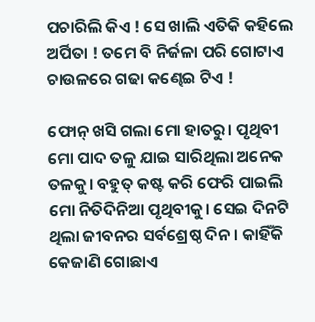ପଚାରିଲି କିଏ ! ସେ ଖାଲି ଏତିକି କହିଲେ ଅର୍ପିତା ! ତମେ ବି ନିର୍ଜଳା ପରି ଗୋଟାଏ ଚାଉଳରେ ଗଢା କଣ୍ଢେଇ ଟିଏ !

ଫୋନ୍ ଖସି ଗଲା ମୋ ହାତରୁ। ପୃଥିବୀ ମୋ ପାଦ ତଳୁ ଯାଇ ସାରିଥିଲା ଅନେକ ତଳକୁ। ବହୁତ୍ କଷ୍ଟ କରି ଫେରି ପାଇଲି ମୋ ନିତିଦିନିଆ ପୃଥିବୀକୁ। ସେଇ ଦିନଟି ଥିଲା ଜୀବନର ସର୍ବଶ୍ରେଷ୍ଠ ଦିନ। କାହିଁକି କେଜାଣି ଗୋଛାଏ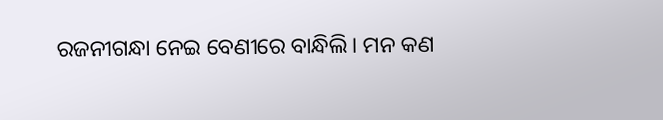ରଜନୀଗନ୍ଧା ନେଇ ବେଣୀରେ ବାନ୍ଧିଲି। ମନ କଣ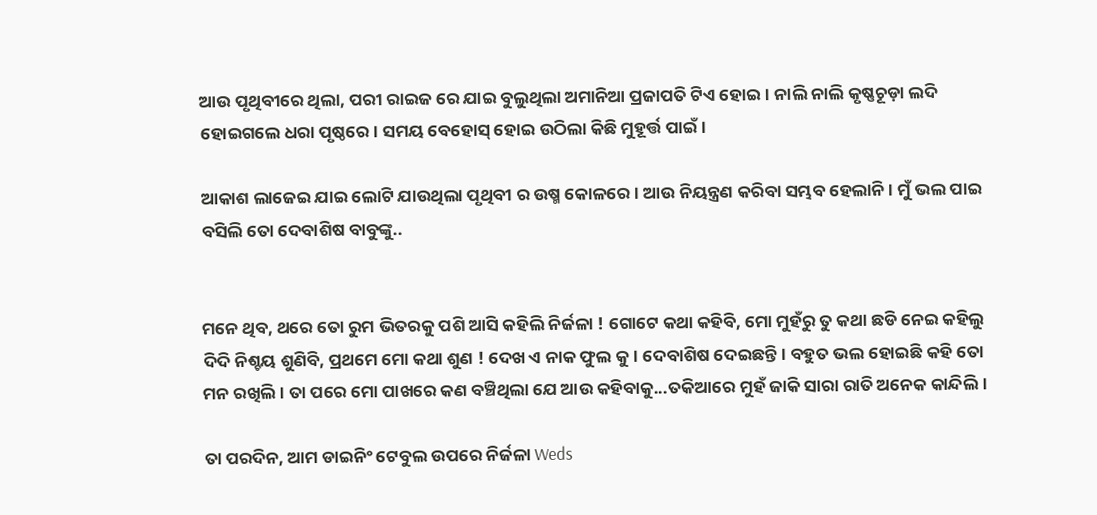ଆଉ ପୃଥିବୀରେ ଥିଲା, ପରୀ ରାଇଜ ରେ ଯାଇ ବୁଲୁଥିଲା ଅମାନିଆ ପ୍ରଜାପତି ଟିଏ ହୋଇ। ନାଲି ନାଲି କୃଷ୍ଣଚୂଡ଼ା ଲଦି ହୋଇଗଲେ ଧରା ପୃଷ୍ଠରେ। ସମୟ ବେହୋସ୍ ହୋଇ ଉଠିଲା କିଛି ମୁହୂର୍ତ୍ତ ପାଇଁ।

ଆକାଶ ଲାଜେଇ ଯାଇ ଲୋଟି ଯାଉଥିଲା ପୃଥିବୀ ର ଉଷ୍ମ କୋଳରେ। ଆଉ ନିୟନ୍ତ୍ରଣ କରିବା ସମ୍ଭବ ହେଲାନି। ମୁଁ ଭଲ ପାଇ ବସିଲି ତୋ ଦେବାଶିଷ ବାବୁଙ୍କୁ..


ମନେ ଥିବ, ଥରେ ତୋ ରୁମ ଭିତରକୁ ପଶି ଆସି କହିଲି ନିର୍ଜଳା ! ଗୋଟେ କଥା କହିବି, ମୋ ମୁହଁରୁ ତୁ କଥା ଛଡି ନେଇ କହିଲୁ ଦିଦି ନିଶ୍ଚୟ ଶୁଣିବି, ପ୍ରଥମେ ମୋ କଥା ଶୁଣ ! ଦେଖ ଏ ନାକ ଫୁଲ କୁ। ଦେବାଶିଷ ଦେଇଛନ୍ତି। ବହୁତ ଭଲ ହୋଇଛି କହି ତୋ ମନ ରଖିଲି। ତା ପରେ ମୋ ପାଖରେ କଣ ବଞ୍ଚିଥିଲା ଯେ ଆଉ କହିବାକୁ...ତକିଆରେ ମୁହଁ ଜାକି ସାରା ରାତି ଅନେକ କାନ୍ଦିଲି।

ତା ପରଦିନ, ଆମ ଡାଇନିଂ ଟେବୁଲ ଉପରେ ନିର୍ଜଳା Weds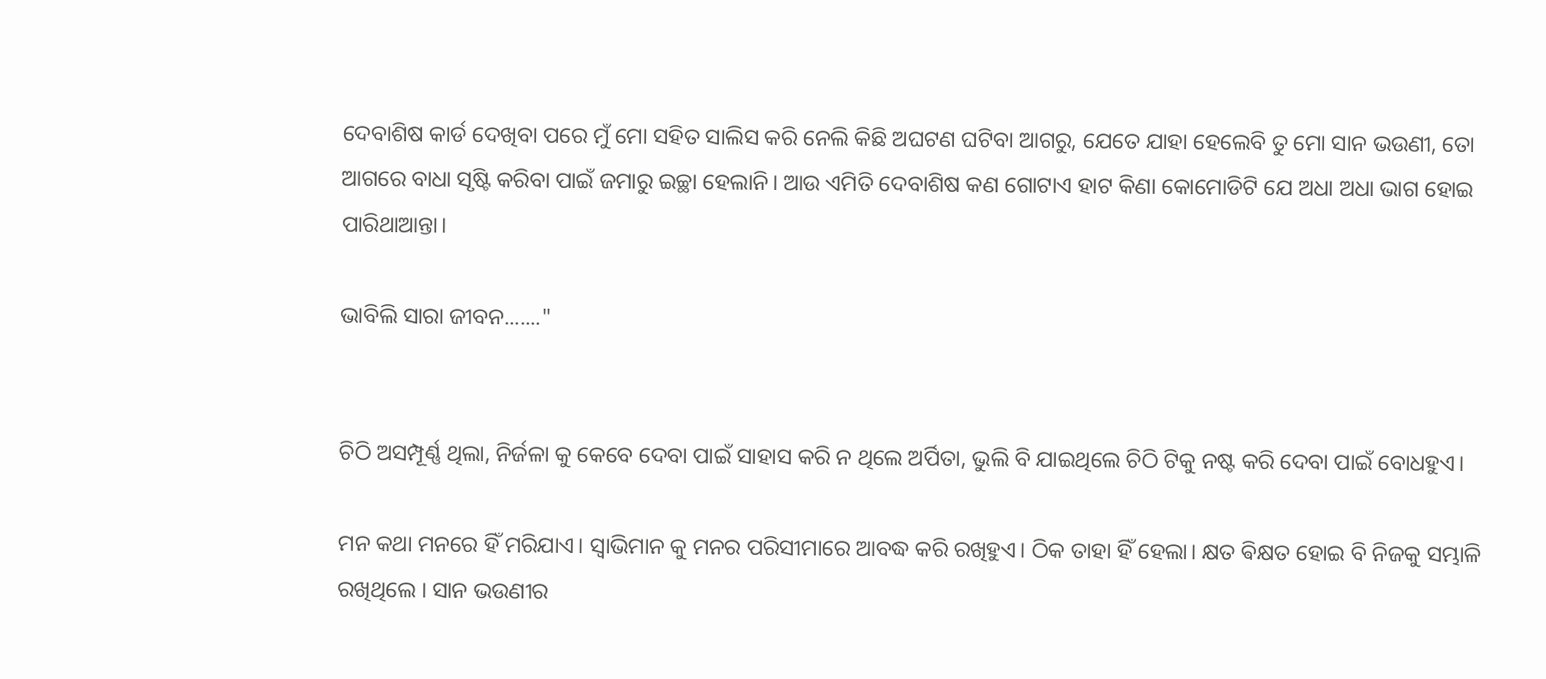ଦେବାଶିଷ କାର୍ଡ ଦେଖିବା ପରେ ମୁଁ ମୋ ସହିତ ସାଲିସ କରି ନେଲି କିଛି ଅଘଟଣ ଘଟିବା ଆଗରୁ, ଯେତେ ଯାହା ହେଲେବି ତୁ ମୋ ସାନ ଭଉଣୀ, ତୋ ଆଗରେ ବାଧା ସୃଷ୍ଟି କରିବା ପାଇଁ ଜମାରୁ ଇଚ୍ଛା ହେଲାନି। ଆଉ ଏମିତି ଦେବାଶିଷ କଣ ଗୋଟାଏ ହାଟ କିଣା କୋମୋଡିଟି ଯେ ଅଧା ଅଧା ଭାଗ ହୋଇ ପାରିଥାଆନ୍ତା।

ଭାବିଲି ସାରା ଜୀବନ......."


ଚିଠି ଅସମ୍ପୂର୍ଣ୍ଣ ଥିଲା, ନିର୍ଜଳା କୁ କେବେ ଦେବା ପାଇଁ ସାହାସ କରି ନ ଥିଲେ ଅର୍ପିତା, ଭୁଲି ବି ଯାଇଥିଲେ ଚିଠି ଟିକୁ ନଷ୍ଟ କରି ଦେବା ପାଇଁ ବୋଧହୁଏ।

ମନ କଥା ମନରେ ହିଁ ମରିଯାଏ। ସ୍ୱାଭିମାନ କୁ ମନର ପରିସୀମାରେ ଆବଦ୍ଧ କରି ରଖିହୁଏ। ଠିକ ତାହା ହିଁ ହେଲା। କ୍ଷତ ଵିକ୍ଷତ ହୋଇ ବି ନିଜକୁ ସମ୍ଭାଳି ରଖିଥିଲେ । ସାନ ଭଉଣୀର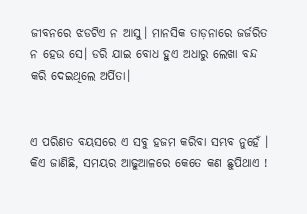ଜୀବନରେ ଝଡଟିଏ ନ ଆସୁ। ମାନସିକ ତାଡ଼ନାରେ ଜର୍ଜରିତ ନ ହେଉ ସେ। ଡରି ଯାଇ ବୋଧ ହୁଏ ଅଧାରୁ ଲେଖା ବନ୍ଦ କରି ଦେଇଥିଲେ ଅର୍ପିତା।


ଏ ପରିଣତ ବୟସରେ ଏ ସବୁ ହଜମ କରିବା ସମ୍ଭବ ନୁହେଁ । କିଏ ଜାଣିଛି, ସମୟର ଆଢୁଆଳରେ କେତେ କଣ ଛୁପିଥାଏ !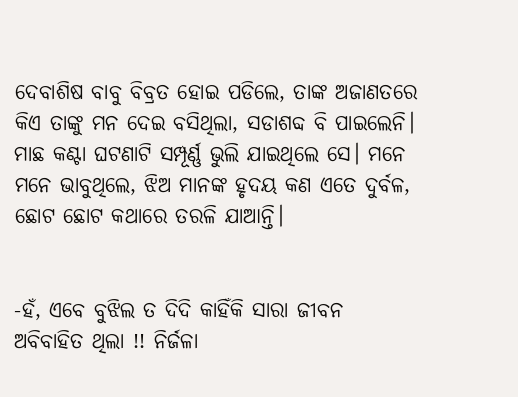ଦେବାଶିଷ ବାବୁ ବିବ୍ରତ ହୋଇ ପଡିଲେ, ତାଙ୍କ ଅଜାଣତରେ କିଏ ତାଙ୍କୁ ମନ ଦେଇ ବସିଥିଲା, ସଡାଶବ୍ଦ ବି ପାଇଲେନି। ମାଛ କଣ୍ଟା ଘଟଣାଟି ସମ୍ପୂର୍ଣ୍ଣ ଭୁଲି ଯାଇଥିଲେ ସେ। ମନେ ମନେ ଭାବୁଥିଲେ, ଝିଅ ମାନଙ୍କ ହୃଦୟ କଣ ଏତେ ଦୁର୍ବଳ, ଛୋଟ ଛୋଟ କଥାରେ ତରଳି ଯାଆନ୍ତି।


-ହଁ, ଏବେ ବୁଝିଲ ତ ଦିଦି କାହିଁକି ସାରା ଜୀବନ ଅବିବାହିତ ଥିଲା !! ନିର୍ଜଳା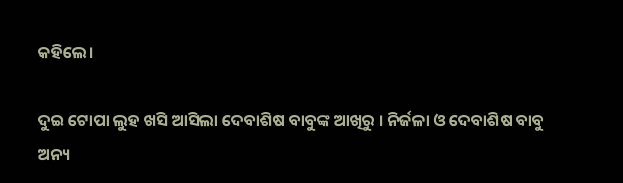କହିଲେ।

ଦୁଇ ଟୋପା ଲୁହ ଖସି ଆସିଲା ଦେବାଶିଷ ବାବୁଙ୍କ ଆଖିରୁ । ନିର୍ଜଳା ଓ ଦେବାଶିଷ ବାବୁ ଅନ୍ୟ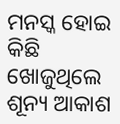ମନସ୍କ ହୋଇ କିଛି ଖୋଜୁଥିଲେ ଶୂନ୍ୟ ଆକାଶ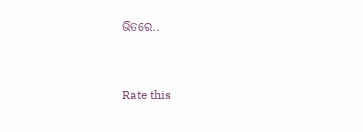ଭିତରେ..


Rate this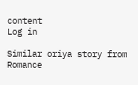content
Log in

Similar oriya story from Romance